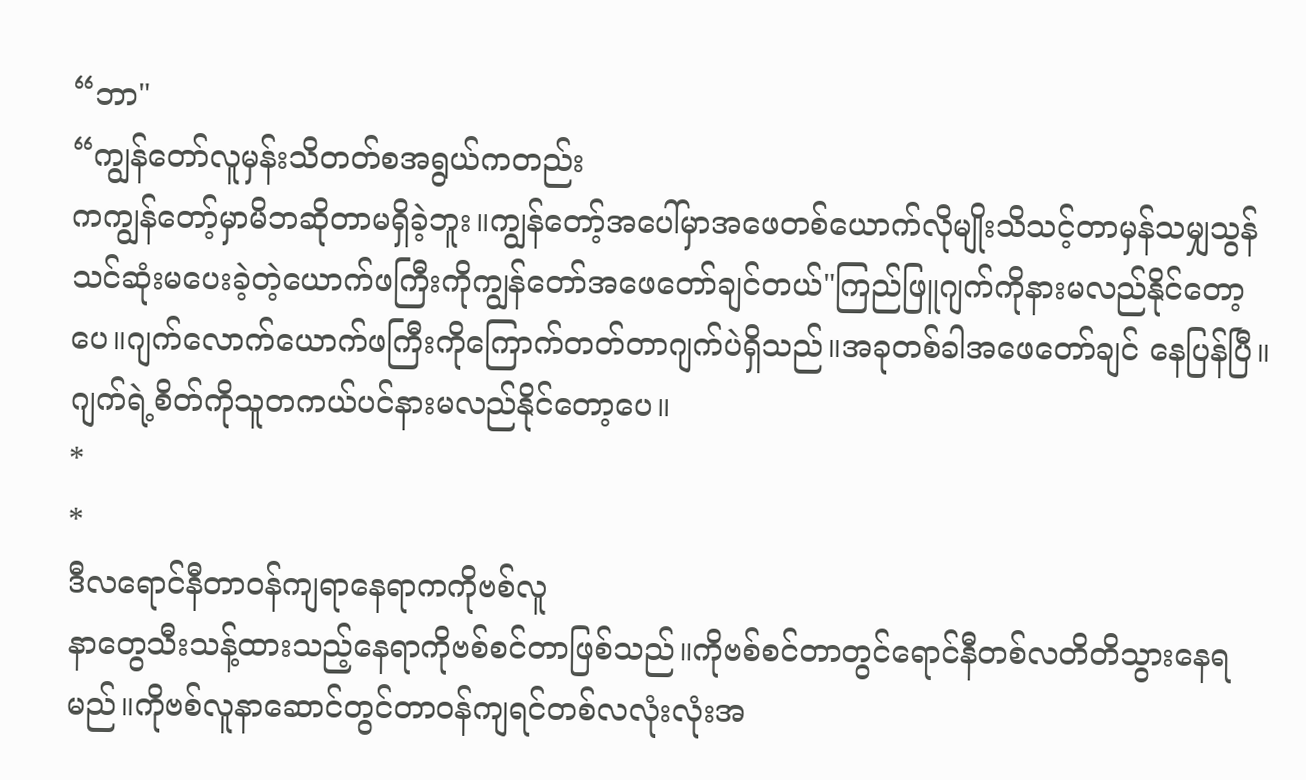“ဘာ"
“ကျွန်တော်လူမှန်းသိတတ်စအရွယ်ကတည်း
ကကျွန်တော့်မှာမိဘဆိုတာမရှိခဲ့ဘူး။ကျွန်တော့်အပေါ်မှာအဖေတစ်ယောက်လိုမျိုးသိသင့်တာမှန်သမျှသွန်သင်ဆုံးမပေးခဲ့တဲ့ယောက်ဖကြီးကိုကျွန်တော်အဖေတော်ချင်တယ်"ကြည်ဖြူဂျက်ကိုနားမလည်နိုင်တော့ပေ။ဂျက်လောက်ယောက်ဖကြီးကိုကြောက်တတ်တာဂျက်ပဲရှိသည်။အခုတစ်ခါအဖေတော်ချင် နေပြန်ပြီ။ဂျက်ရဲ့စိတ်ကိုသူတကယ်ပင်နားမလည်နိုင်တော့ပေ။
*
*
ဒီလရောင်နီတာဝန်ကျရာနေရာကကိုဗစ်လူ
နာတွေသီးသန့်ထားသည့်နေရာကိုဗစ်စင်တာဖြစ်သည်။ကိုဗစ်စင်တာတွင်ရောင်နီတစ်လတိတိသွားနေရမည်။ကိုဗစ်လူနာဆောင်တွင်တာဝန်ကျရင်တစ်လလုံးလုံးအ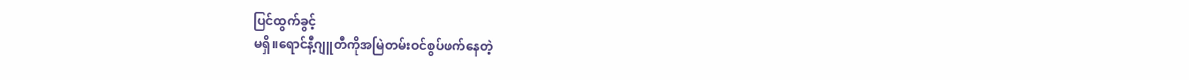ပြင်ထွက်ခွင့်
မရှိ။ရောင်နီ့ဂျူတီကိုအမြဲတမ်းဝင်စွပ်ဖက်နေတဲ့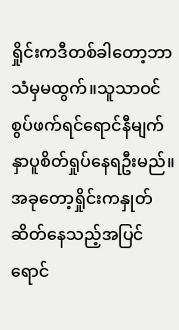ရှိုင်းကဒီတစ်ခါတော့ဘာသံမှမထွက်။သူသာဝင်စွပ်ဖက်ရင်ရောင်နီမျက်နှာပူစိတ်ရှုပ်နေရဦးမည်။အခုတော့ရှိုင်းကနှုတ်ဆိတ်နေသည့်အပြင်ရောင်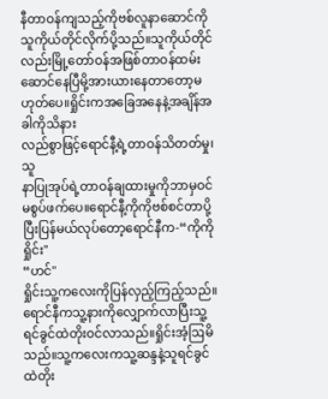နီတာဝန်ကျသည့်ကိုဗစ်လူနာဆောင်ကိုသူကိုယ်တိုင်လိုက်ပို့သည်။သူကိုယ်တိုင်လည်းမြို့တော်ဝန်အဖြစ်တာဝန်ထမ်းဆောင်နေပြီမို့အားယားနေတာတော့မဟုတ်ပေ။ရှိုင်းကအခြေအနေနဲ့အချိန်အခါကိုသိနား
လည်စွာဖြင့်ရောင်နီ့ရဲ့တာဝန်သိတတ်မှု၊သူ
နာပြုအုပ်ရဲ့တာဝန်ချထားမှုကိုဘာမှဝင်မစွပ်ဖက်ပေ။ရောင်နီ့ကိုကိုဗစ်စင်တာပို့ပြီးပြန်မယ်လုပ်တော့ရောင်နီက-“ကိုကိုရှိုင်း"
“ဟင်"
ရှိုင်းသူ့ကလေးကိုပြန်လှည့်ကြည့်သည်။ရောင်နီကသူ့နားကိုလျှောက်လာပြီးသူ့ရင်ခွင်ထဲတိုးဝင်လာသည်။ရှိုင်းအံ့ဩမိသည်။သူ့ကလေးကသူ့ဆန္ဒနဲ့သူရင်ခွင်ထဲတိုး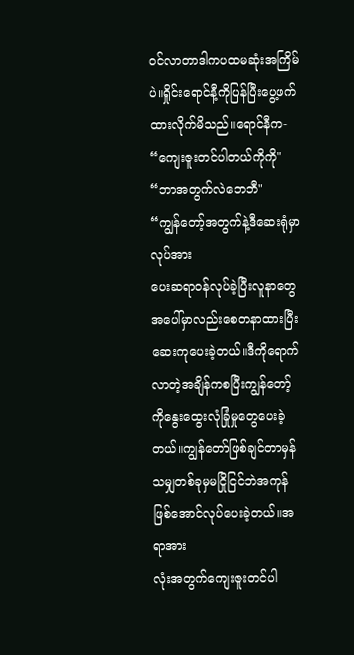ဝင်လာတာဒါကပထမဆုံးအကြိမ်ပဲ။ရှိုင်းရောင်နီ့ကိုပြန်ပြီးပွေ့ဖက်ထားလိုက်မိသည်။ရောင်နီက-
“ကျေးဇူးတင်ပါတယ်ကိုကို"
“ဘာအတွက်လဲဘေဘီ"
“ကျွန်တော့်အတွက်နဲ့ဒီဆေးရုံမှာလုပ်အား
ပေးဆရာဝန်လုပ်ခဲ့ပြီးလူနာတွေအပေါ်မှာလည်းစေတနာထားပြီးဆေးကုပေးခဲ့တယ်။ဒီကိုရောက်လာတဲ့အချိန်ကစပြီးကျွန်တော့်ကိုနွေးထွေးလုံခြုံမှုတွေပေးခဲ့တယ်။ကျွန်တော်ဖြစ်ချင်တာမှန်သမျှတစ်ခုမှမငြိုငြင်ဘဲအကုန်ဖြစ်အောင်လုပ်ပေးခဲ့တယ်။အရာအား
လုံးအတွက်ကျေးဇူးတင်ပါ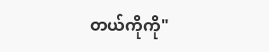တယ်ကိုကို"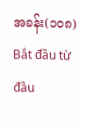အခန်း(၁၀၈)
Bắt đầu từ đầu